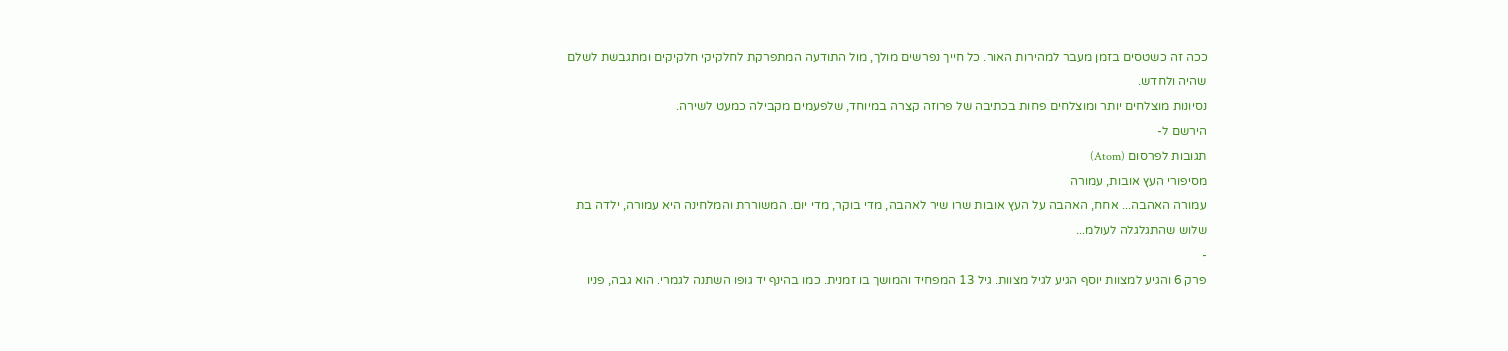ככה זה כשטסים בזמן מעבר למהירות האור. כל חייך נפרשים מולך, מול התודעה המתפרקת לחלקיקי חלקיקים ומתגבשת לשלם שהיה ולחדש.
נסיונות מוצלחים יותר ומוצלחים פחות בכתיבה של פרוזה קצרה במיוחד, שלפעמים מקבילה כמעט לשירה.
הירשם ל-
תגובות לפרסום (Atom)
מסיפורי העץ אובות, עמורה
עמורה האהבה... אחח, האהבה על העץ אובות שרו שיר לאהבה, מדי בוקר, מדי יום. המשוררת והמלחינה היא עמורה, ילדה בת שלוש שהתגלגלה לעולמ...
-
פרק 6 והגיע למצוות יוסף הגיע לגיל מצוות. גיל 13 המפחיד והמושך בו זמנית. כמו בהינף יד גופו השתנה לגמרי. הוא גבה, פניו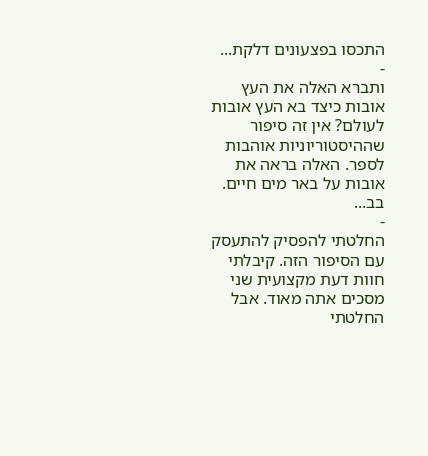התכסו בפצעונים דלקת...
-
ותברא האלה את העץ אובות כיצד בא העץ אובות לעולם? אין זה סיפור שההיסטוריוניות אוהבות לספר. האלה בראה את אובות על באר מים חיים. בב...
-
החלטתי להפסיק להתעסק עם הסיפור הזה. קיבלתי חוות דעת מקצועית שני מסכים אתה מאוד. אבל החלטתי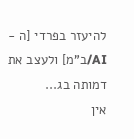להיעזר בפרדי [ה - AI/ב"מ] ולעצב את דמותה בג...
אין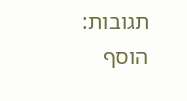תגובות:
הוסף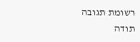רשומת תגובה
תודה